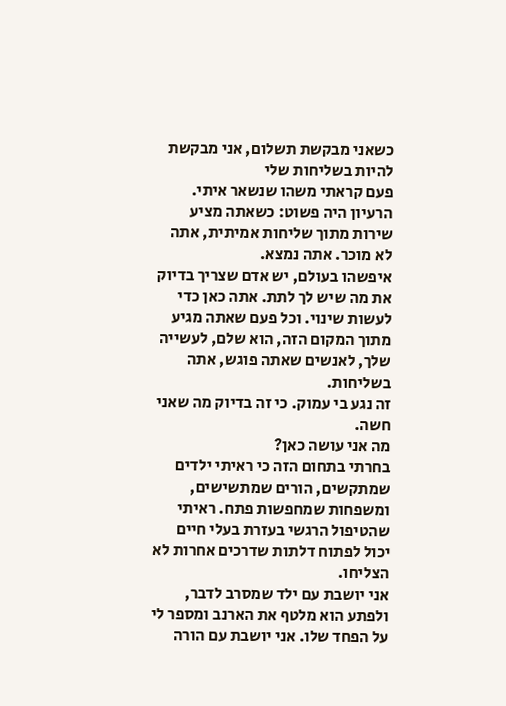כשאני מבקשת תשלום, אני מבקשת להיות בשליחות שלי
פעם קראתי משהו שנשאר איתי.
הרעיון היה פשוט: כשאתה מציע שירות מתוך שליחות אמיתית, אתה לא מוכר. אתה נמצא.
איפשהו בעולם, יש אדם שצריך בדיוק את מה שיש לך לתת. אתה כאן כדי לעשות שינוי. וכל פעם שאתה מגיע מתוך המקום הזה, הוא שלם, לעשייה שלך, לאנשים שאתה פוגש, אתה בשליחות.
זה נגע בי עמוק. כי זה בדיוק מה שאני חשה.
מה אני עושה כאן?
בחרתי בתחום הזה כי ראיתי ילדים שמתקשים, הורים שמתשישים, ומשפחות שמחפשות פתח. ראיתי שהטיפול הרגשי בעזרת בעלי חיים יכול לפתוח דלתות שדרכים אחרות לא הצליחו.
אני יושבת עם ילד שמסרב לדבר, ולפתע הוא מלטף את הארנב ומספר לי על הפחד שלו. אני יושבת עם הורה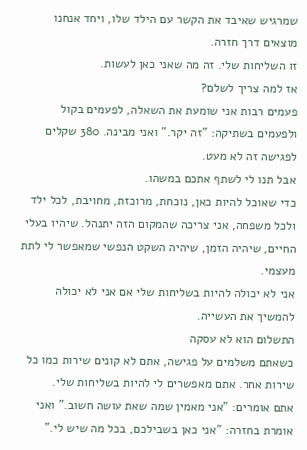שמרגיש שאיבד את הקשר עם הילד שלו, ויחד אנחנו מוצאים דרך חזרה.
זו השליחות שלי. זה מה שאני כאן לעשות.
אז למה צריך לשלם?
פעמים רבות אני שומעת את השאלה, לפעמים בקול ולפעמים בשתיקה: "זה יקר." ואני מבינה. 380 שקלים לפגישה זה לא מעט.
אבל תנו לי לשתף אתכם במשהו.
כדי שאוכל להיות כאן, נוכחת, מרוכזת, מחויבת, לכל ילד ולכל משפחה, אני צריכה שהמקום הזה יתנהל. שיהיו בעלי החיים, שיהיה הזמן, שיהיה השקט הנפשי שמאפשר לי לתת מעצמי.
אני לא יכולה להיות בשליחות שלי אם אני לא יכולה להמשיך את העשייה.
התשלום הוא לא עסקה
כשאתם משלמים על פגישה, אתם לא קונים שירות כמו כל שירות אחר. אתם מאפשרים לי להיות בשליחות שלי.
אתם אומרים: "אני מאמין שמה שאת עושה חשוב." ואני אומרת בחזרה: "אני כאן בשבילכם, בכל מה שיש לי."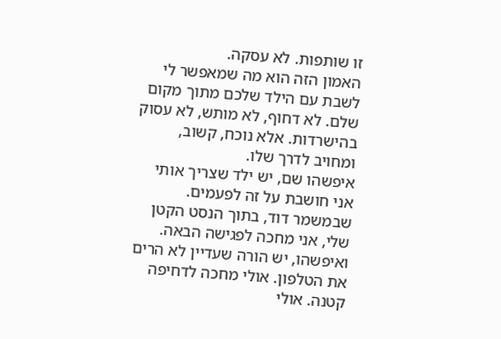זו שותפות. לא עסקה.
האמון הזה הוא מה שמאפשר לי לשבת עם הילד שלכם מתוך מקום שלם. לא דחוף, לא מותש, לא עסוק בהישרדות. אלא נוכח, קשוב, ומחויב לדרך שלו.
איפשהו שם, יש ילד שצריך אותי
אני חושבת על זה לפעמים. שבמשמר דוד, בתוך הנסט הקטן שלי, אני מחכה לפגישה הבאה. ואיפשהו, יש הורה שעדיין לא הרים את הטלפון. אולי מחכה לדחיפה קטנה. אולי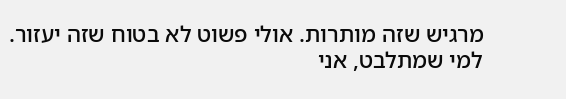מרגיש שזה מותרות. אולי פשוט לא בטוח שזה יעזור.
למי שמתלבט, אני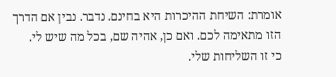אומרת: השיחת ההיכרות היא בחינם. נדבר. נבין אם הדרך הזו מתאימה לכם. ואם כן, אהיה שם, בכל מה שיש לי.
כי זו השליחות שלי.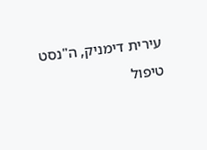עירית דימניק, ה"נסט
טיפול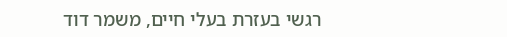רגשי בעזרת בעלי חיים, משמר דוד